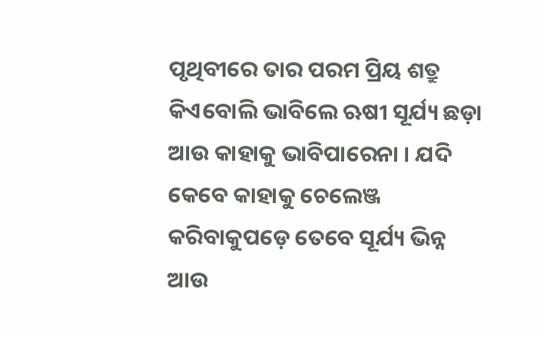ପୃଥିବୀରେ ତାର ପରମ ପ୍ରିୟ ଶତ୍ରୁ କିଏବୋଲି ଭାବିଲେ ଋଷୀ ସୂର୍ଯ୍ୟ ଛଡ଼ା ଆଉ କାହାକୁ ଭାବିପାରେନା । ଯଦି କେବେ କାହାକୁ ଚେଲେଞ୍ଜ କରିବାକୁପଡ଼େ ତେବେ ସୂର୍ଯ୍ୟ ଭିନ୍ନ ଆଉ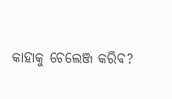କାହାକୁ ଚେଲେଞ୍ଜ କରିବ?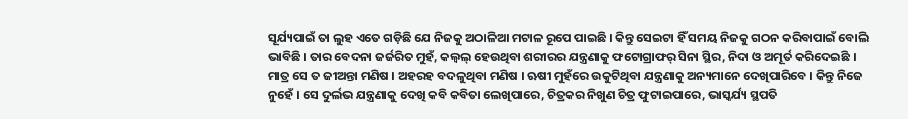ସୂର୍ଯ୍ୟପାଇଁ ତା ଲୁହ ଏତେ ଗଡ଼ିଛି ଯେ ନିଜକୁ ଅଠାଳିଆ ମଟାଳ ରୂପେ ପାଇଛି । କିନ୍ତୁ ସେଇଟା ହିଁ ସମୟ ନିଜକୁ ଗଠନ କରିବାପାଇଁ ବୋଲି ଭାବିଛି । ତାର ବେଦନା ଜର୍ଜରିତ ମୁହଁ, କଲ୍ବଲ୍ ହେଉଥିବା ଶରୀରର ଯନ୍ତ୍ରଣାକୁ ଫଟୋଗ୍ରାଫର୍ ସିନା ସ୍ଥିର, ନିଦା ଓ ଅମୂର୍ତ କରିଦେଇଛି । ମାତ୍ର ସେ ତ ଜୀଅନ୍ତା ମଣିଷ । ଅହରହ ବଦଳୁଥିବା ମଣିଷ । ଋଷୀ ମୁହଁରେ ଉକୁଟିଥିବା ଯନ୍ତ୍ରଣାକୁ ଅନ୍ୟମାନେ ଦେଖିପାରିବେ । କିନ୍ତୁ ନିଜେ ନୁହେଁ । ସେ ଦୁର୍ଲଭ ଯନ୍ତ୍ରଣାକୁ ଦେଖି କବି କବିତା ଲେଖିପାରେ, ଚିତ୍ରକର ନିଖୁଣ ଚିତ୍ର ଫୁଟାଇପାରେ, ଭାସ୍କର୍ଯ୍ୟ ସ୍ଥପତି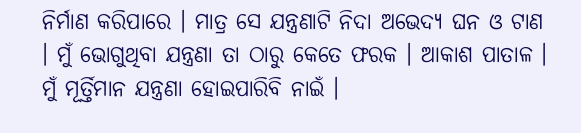ନିର୍ମାଣ କରିପାରେ । ମାତ୍ର ସେ ଯନ୍ତ୍ରଣାଟି ନିଦା ଅଭେଦ୍ୟ ଘନ ଓ ଟାଣ । ମୁଁ ଭୋଗୁଥିବା ଯନ୍ତ୍ରଣା ତା ଠାରୁ କେତେ ଫରକ । ଆକାଶ ପାତାଳ । ମୁଁ ମୂର୍ତ୍ତିମାନ ଯନ୍ତ୍ରଣା ହୋଇପାରିବି ନାଇଁ ।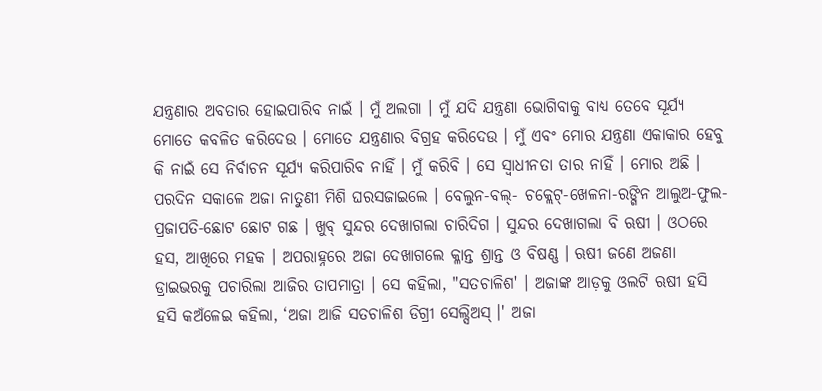ଯନ୍ତ୍ରଣାର ଅବତାର ହୋଇପାରିବ ନାଇଁ । ମୁଁ ଅଲଗା । ମୁଁ ଯଦି ଯନ୍ତ୍ରଣା ଭୋଗିବାକୁ ବାଧ୍ୟ ତେବେ ସୂର୍ଯ୍ୟ ମୋତେ କବଳିତ କରିଦେଉ । ମୋତେ ଯନ୍ତ୍ରଣାର ବିଗ୍ରହ କରିଦେଉ । ମୁଁ ଏବଂ ମୋର ଯନ୍ତ୍ରଣା ଏକାକାର ହେବୁ କି ନାଇଁ ସେ ନିର୍ବାଚନ ସୂର୍ଯ୍ୟ କରିପାରିବ ନାହିଁ । ମୁଁ କରିବି । ସେ ସ୍ୱାଧୀନତା ତାର ନାହିଁ । ମୋର ଅଛି । ପରଦିନ ସକାଳେ ଅଜା ନାତୁଣୀ ମିଶି ଘରସଜାଇଲେ । ବେଲୁନ-ବଲ୍- ଚକ୍ଲେଟ୍-ଖେଳନା-ରଙ୍ଗିନ ଆଲୁଅ-ଫୁଲ-ପ୍ରଜାପତି-ଛୋଟ ଛୋଟ ଗଛ । ଖୁବ୍ ସୁନ୍ଦର ଦେଖାଗଲା ଚାରିଦିଗ । ସୁନ୍ଦର ଦେଖାଗଲା ବି ଋଷୀ । ଓଠରେ ହସ, ଆଖିରେ ମହକ । ଅପରାହ୍ନରେ ଅଜା ଦେଖାଗଲେ କ୍ଳାନ୍ତ ଶ୍ରାନ୍ତ ଓ ବିଷଣ୍ଣ । ଋଷୀ ଜଣେ ଅଜଣା ଡ୍ରାଇଭରକୁ ପଚାରିଲା ଆଜିର ତାପମାତ୍ରା । ସେ କହିଲା, "ସତଚାଳିଶ' । ଅଜାଙ୍କ ଆଡ଼କୁ ଓଲଟି ଋଷୀ ହସି ହସି କଅଁଳେଇ କହିଲା, ‘ଅଜା ଆଜି ସତଚାଳିଶ ଡିଗ୍ରୀ ସେଲ୍ସିଅସ୍ ।' ଅଜା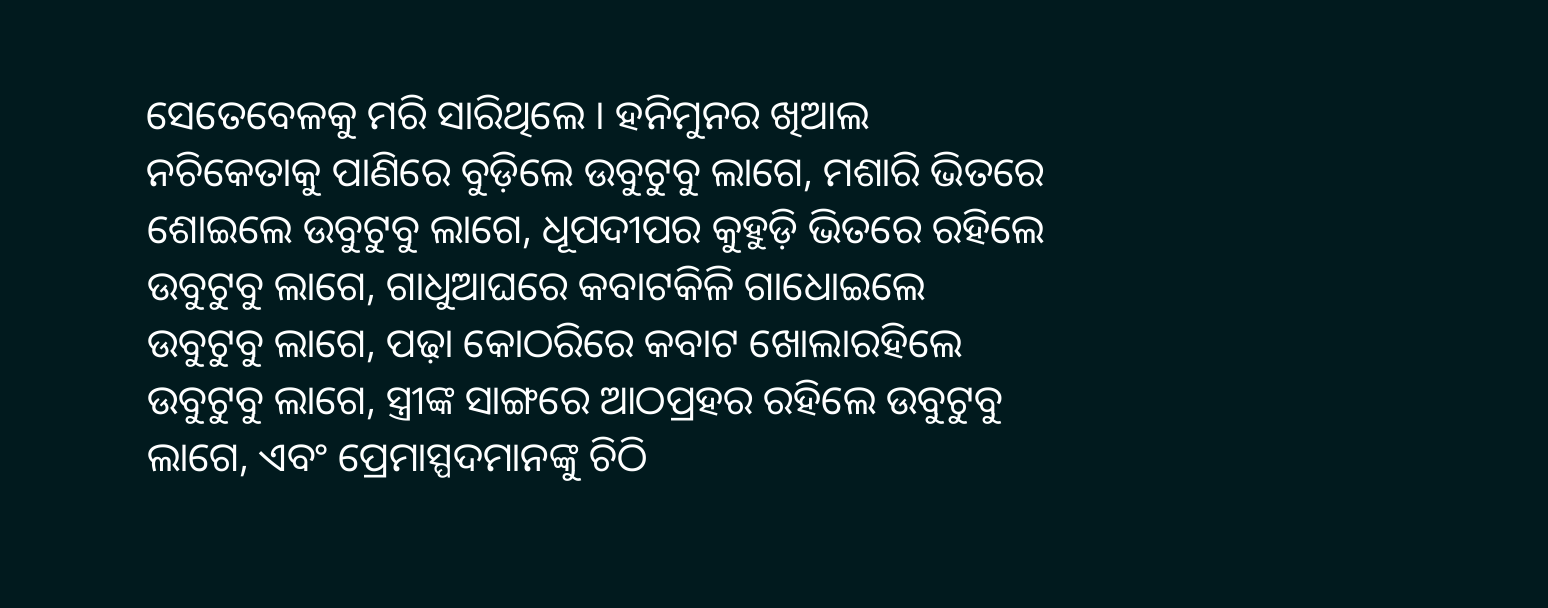ସେତେବେଳକୁ ମରି ସାରିଥିଲେ । ହନିମୁନର ଖିଆଲ ନଚିକେତାକୁ ପାଣିରେ ବୁଡ଼ିଲେ ଉବୁଟୁବୁ ଲାଗେ, ମଶାରି ଭିତରେ ଶୋଇଲେ ଉବୁଟୁବୁ ଲାଗେ, ଧୂପଦୀପର କୁହୁଡ଼ି ଭିତରେ ରହିଲେ ଉବୁଟୁବୁ ଲାଗେ, ଗାଧୁଆଘରେ କବାଟକିଳି ଗାଧୋଇଲେ ଉବୁଟୁବୁ ଲାଗେ, ପଢ଼ା କୋଠରିରେ କବାଟ ଖୋଲାରହିଲେ ଉବୁଟୁବୁ ଲାଗେ, ସ୍ତ୍ରୀଙ୍କ ସାଙ୍ଗରେ ଆଠପ୍ରହର ରହିଲେ ଉବୁଟୁବୁ ଲାଗେ, ଏବଂ ପ୍ରେମାସ୍ପଦମାନଙ୍କୁ ଚିଠି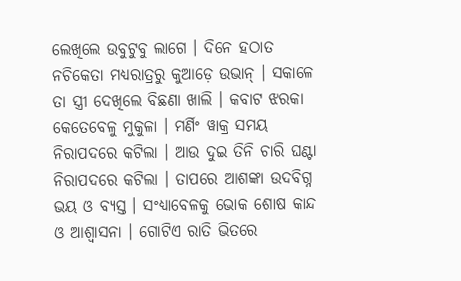ଲେଖିଲେ ଉବୁଟୁବୁ ଲାଗେ । ଦିନେ ହଠାତ ନଚିକେତା ମଧ୍ୟରାତ୍ରରୁ କୁଆଡ଼େ ଉଭାନ୍ । ସକାଳେ ତା ସ୍ତ୍ରୀ ଦେଖିଲେ ବିଛଣା ଖାଲି । କବାଟ ଝରକା କେତେବେଳୁ ମୁକୁଳା । ମର୍ଣିଂ ୱାକ୍ର ସମୟ ନିରାପଦରେ କଟିଲା । ଆଉ ଦୁଇ ତିନି ଚାରି ଘଣ୍ଟା ନିରାପଦରେ କଟିଲା । ତାପରେ ଆଶଙ୍କା ଉଦବିଗ୍ନ ଭୟ ଓ ବ୍ୟସ୍ତ । ସଂଧ୍ୟାବେଳକୁ ଭୋକ ଶୋଷ କାନ୍ଦ ଓ ଆଶ୍ୱାସନା । ଗୋଟିଏ ରାତି ଭିତରେ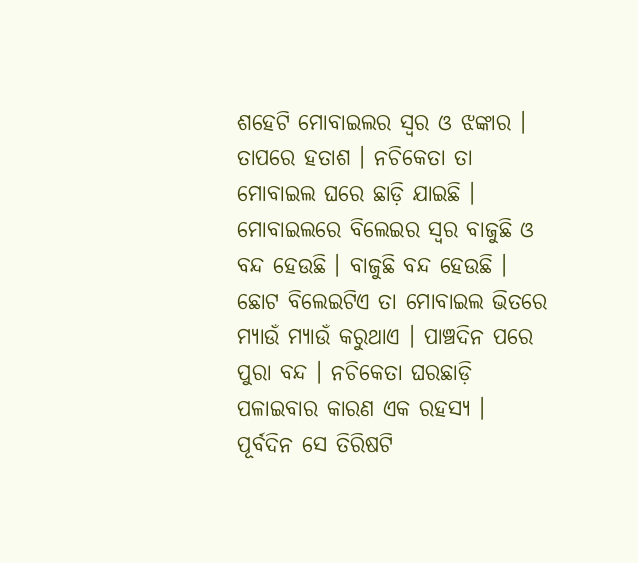ଶହେଟି ମୋବାଇଲର ସ୍ୱର ଓ ଝଙ୍କାର । ତାପରେ ହତାଶ । ନଚିକେତା ତା ମୋବାଇଲ ଘରେ ଛାଡ଼ି ଯାଇଛି । ମୋବାଇଲରେ ବିଲେଇର ସ୍ୱର ବାଜୁଛି ଓ ବନ୍ଦ ହେଉଛି । ବାଜୁଛି ବନ୍ଦ ହେଉଛି । ଛୋଟ ବିଲେଇଟିଏ ତା ମୋବାଇଲ ଭିତରେ ମ୍ୟାଉଁ ମ୍ୟାଉଁ କରୁଥାଏ । ପାଞ୍ଚଦିନ ପରେ ପୁରା ବନ୍ଦ । ନଚିକେତା ଘରଛାଡ଼ି ପଳାଇବାର କାରଣ ଏକ ରହସ୍ୟ । ପୂର୍ବଦିନ ସେ ତିରିଷଟି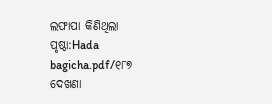ଲଫାପା କିଣିଥିଲା
ପୃଷ୍ଠା:Hada bagicha.pdf/୧୮୭
ଦେଖଣା